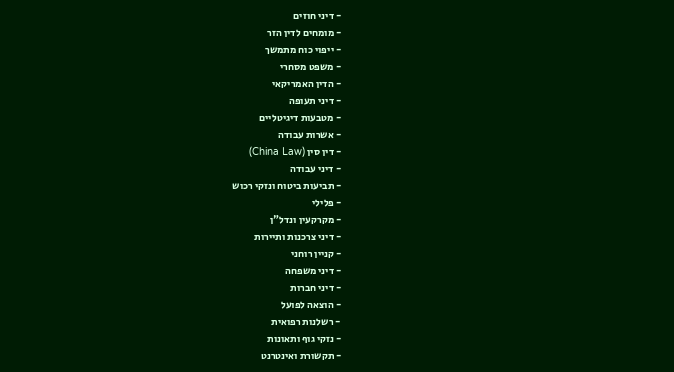- דיני חוזים
- מומחים לדין הזר
- ייפוי כוח מתמשך
- משפט מסחרי
- הדין האמריקאי
- דיני תעופה
- מטבעות דיגיטליים
- אשרות עבודה
- דין סין (China Law)
- דיני עבודה
- תביעות ביטוח ונזקי רכוש
- פלילי
- מקרקעין ונדל"ן
- דיני צרכנות ותיירות
- קניין רוחני
- דיני משפחה
- דיני חברות
- הוצאה לפועל
- רשלנות רפואית
- נזקי גוף ותאונות
- תקשורת ואינטרנט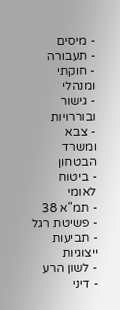- מיסים
- תעבורה
- חוקתי ומנהלי
- גישור ובוררויות
- צבא ומשרד הבטחון
- ביטוח לאומי
- תמ"א 38
- פשיטת רגל
- תביעות ייצוגיות
- לשון הרע
- דיני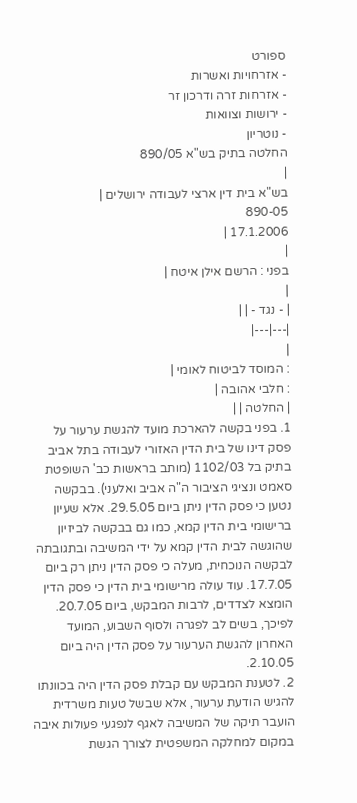ספורט
- אזרחויות ואשרות
- אזרחות זרה ודרכון זר
- ירושות וצוואות
- נוטריון
החלטה בתיק בש"א 890/05
|
בש"א בית דין ארצי לעבודה ירושלים |
890-05
17.1.2006 |
|
בפני : הרשם אילן איטח |
|
| - נגד - | |
|---|---|
|
: המוסד לביטוח לאומי |
: חלבי אהובה |
| החלטה | |
1. בפני בקשה להארכת מועד להגשת ערעור על פסק דינו של בית הדין האזורי לעבודה בתל אביב בתיק בל 1102/03 (מותב בראשות כב' השופטת סאמט ונציגי הציבור ה"ה אביב ואלעני). בבקשה נטען כי פסק הדין ניתן ביום 29.5.05. אלא שעיון ברישומי בית הדין קמא, כמו גם בבקשה לביזיון שהוגשה לבית הדין קמא על ידי המשיבה ובתגובתה לבקשה הנוכחית, מעלה כי פסק הדין ניתן רק ביום 17.7.05. עוד עולה מרישומי בית הדין כי פסק הדין הומצא לצדדים, לרבות המבקש, ביום 20.7.05. לפיכך, בשים לב לפגרה ולסוף השבוע, המועד האחרון להגשת הערעור על פסק הדין היה ביום 2.10.05.
2. לטענת המבקש עם קבלת פסק הדין היה בכוונתו להגיש הודעת ערעור, אלא שבשל טעות משרדית הועבר תיקה של המשיבה לאגף לנפגעי פעולות איבה במקום למחלקה המשפטית לצורך הגשת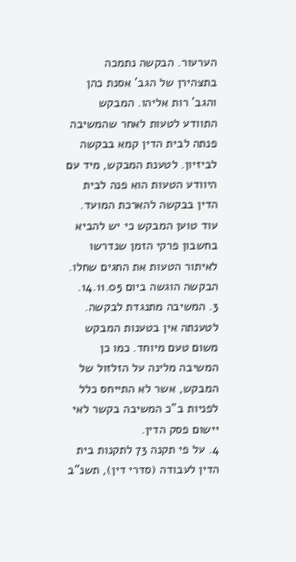הערעור. הבקשה נתמכה בתצהירן של הגב' אסנת כהן והגב' רות אליהו. המבקש התוודע לטעות לאחר שהמשיבה פנתה לבית הדין קמא בבקשה לביזיון. לטענת המבקש, מיד עם היוודע הטעות הוא פנה לבית הדין בבקשה להארכת המועד. עוד טוען המבקש כי יש להביא בחשבון פרקי הזמן שנדרשו לאיתור הטעות את החגים שחלו. הבקשה הוגשה ביום 14.11.05.
3. המשיבה מתנגדת לבקשה. לטענתה אין בטענות המבקש משום טעם מיוחד. כמו כן המשיבה מלינה על הזלזול של המבקש, אשר לא התייחס כלל לפניות ב"כ המשיבה בקשר לאי יישום פסק הדין.
4. על פי תקנה 73 לתקנות בית הדין לעבודה (סדרי דין), תשנ"ב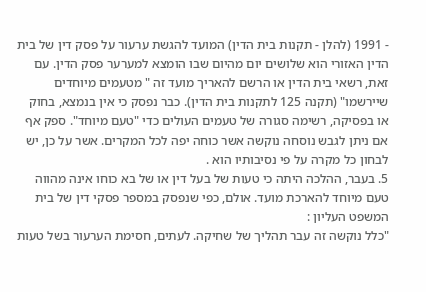- 1991 (להלן - תקנות בית הדין) המועד להגשת ערעור על פסק דין של בית הדין האזורי הוא שלושים יום מהיום שבו הומצא למערער פסק הדין. עם זאת, רשאי בית הדין או הרשם להאריך מועד זה " מטעמים מיוחדים שיירשמו" (תקנה 125 לתקנות בית הדין). כבר נפסק כי אין בנמצא, בחוק או בפסיקה, רשימה סגורה של טעמים העולים כדי "טעם מיוחד". ספק אף אם ניתן לגבש נוסחה נוקשה אשר כוחה יפה לכל המקרים. אשר על כן, יש לבחון כל מקרה על פי נסיבותיו הוא .
5. בעבר, ההלכה היתה כי טעות של בעל דין או של בא כוחו אינה מהווה טעם מיוחד להארכת מועד. אולם, כפי שנפסק במספר פסקי דין של בית המשפט העליון :
"כלל נוקשה זה עבר תהליך של שחיקה. לעתים, חסימת הערעור בשל טעות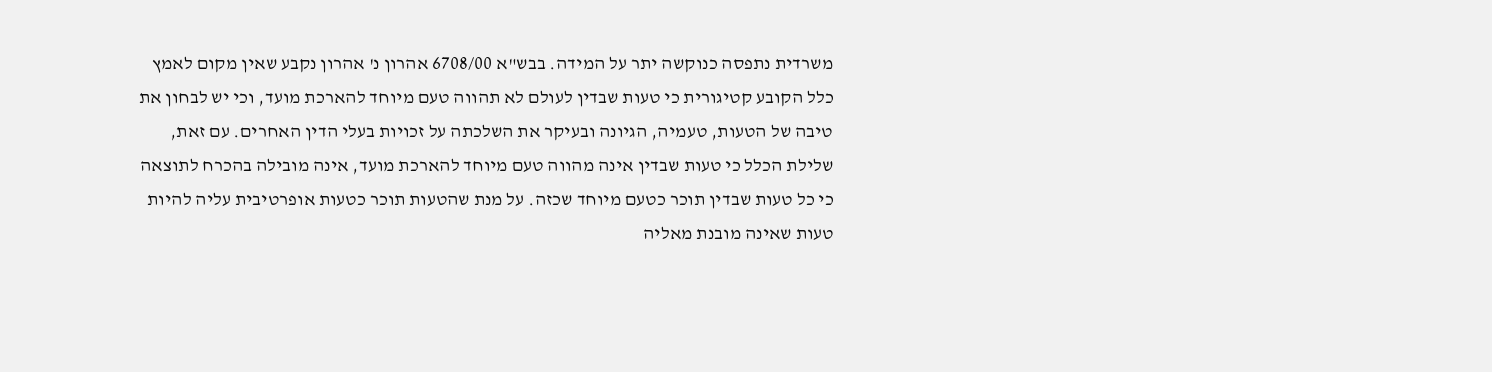משרדית נתפסה כנוקשה יתר על המידה. בבש"א 6708/00 אהרון נ' אהרון נקבע שאין מקום לאמץ כלל הקובע קטיגורית כי טעות שבדין לעולם לא תהווה טעם מיוחד להארכת מועד, וכי יש לבחון את טיבה של הטעות, טעמיה, הגיונה ובעיקר את השלכתה על זכויות בעלי הדין האחרים. עם זאת, שלילת הכלל כי טעות שבדין אינה מהווה טעם מיוחד להארכת מועד, אינה מובילה בהכרח לתוצאה כי כל טעות שבדין תוכר כטעם מיוחד שכזה. על מנת שהטעות תוכר כטעות אופרטיבית עליה להיות טעות שאינה מובנת מאליה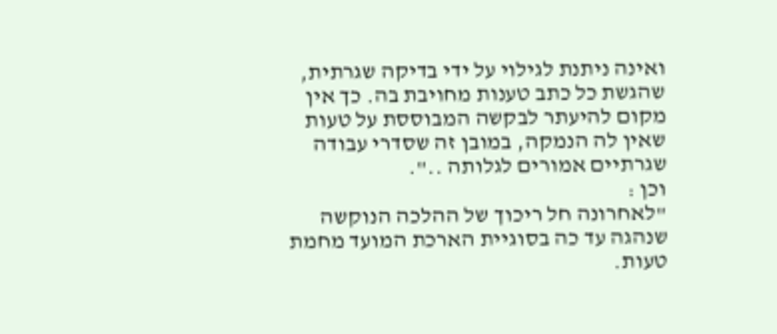ואינה ניתנת לגילוי על ידי בדיקה שגרתית, שהגשת כל כתב טענות מחויבת בה. כך אין מקום להיעתר לבקשה המבוססת על טעות שאין לה הנמקה, במובן זה שסדרי עבודה שגרתיים אמורים לגלותה ..".
וכן :
"לאחרונה חל ריכוך של ההלכה הנוקשה שנהגה עד כה בסוגיית הארכת המועד מחמת טעות.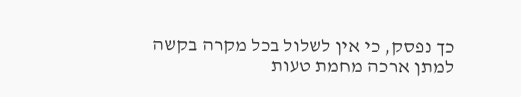כך נפסק, כי אין לשלול בכל מקרה בקשה למתן ארכה מחמת טעות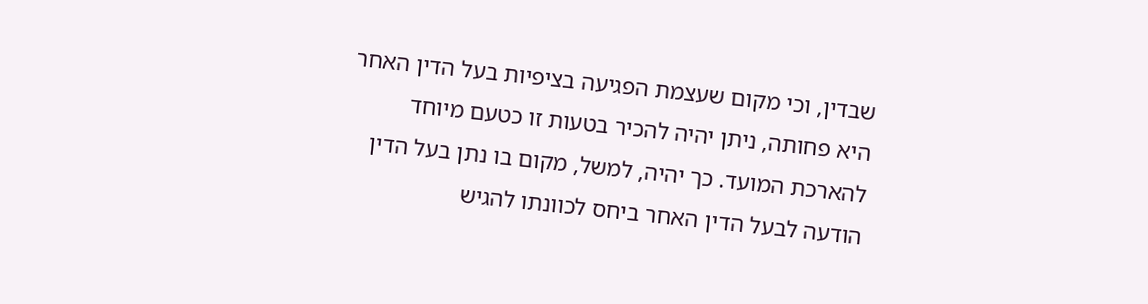שבדין, וכי מקום שעצמת הפגיעה בציפיות בעל הדין האחר היא פחותה, ניתן יהיה להכיר בטעות זו כטעם מיוחד להארכת המועד. כך יהיה, למשל, מקום בו נתן בעל הדין הודעה לבעל הדין האחר ביחס לכוונתו להגיש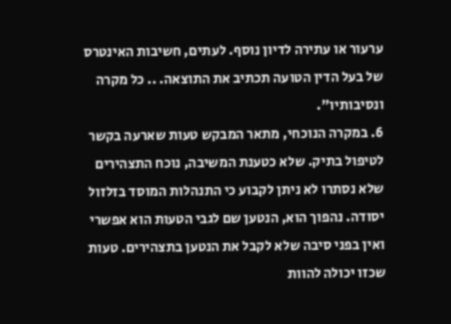ערעור או עתירה לדיון נוסף. לעתים, חשיבות האינטרס של בעל הדין הטועה תכתיב את התוצאה. .. כל מקרה ונסיבותיו".
6. במקרה הנוכחי, מתאר המבקש טעות שארעה בקשר לטיפול בתיק. שלא כטענת המשיבה, נוכח התצהירים שלא נסתרו לא ניתן לקבוע כי התנהלות המוסד בזלזול יסודה. נהפוך הוא, הנטען שם לגבי הטעות הוא אפשרי ואין בפני סיבה שלא לקבל את הנטען בתצהירים. טעות שכזו יכולה להוות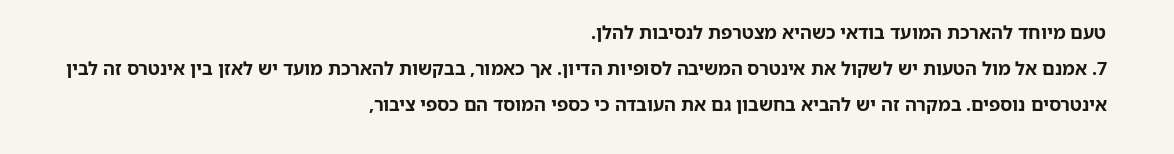טעם מיוחד להארכת המועד בודאי כשהיא מצטרפת לנסיבות להלן.
7. אמנם אל מול הטעות יש לשקול את אינטרס המשיבה לסופיות הדיון. אך כאמור, בבקשות להארכת מועד יש לאזן בין אינטרס זה לבין אינטרסים נוספים. במקרה זה יש להביא בחשבון גם את העובדה כי כספי המוסד הם כספי ציבור,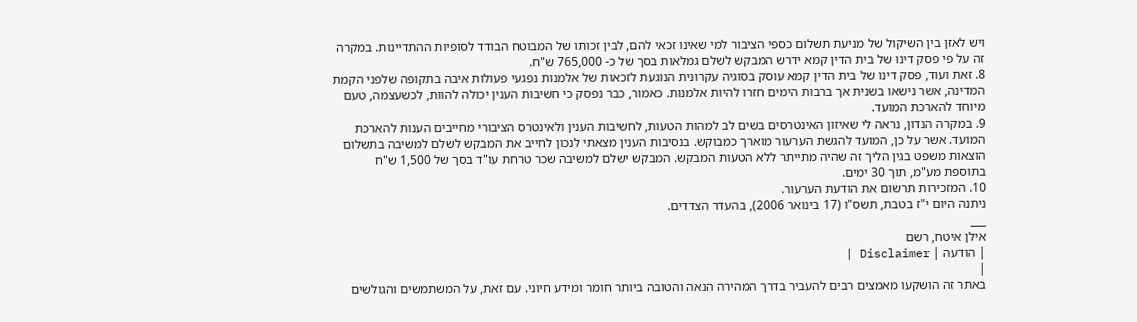ויש לאזן בין השיקול של מניעת תשלום כספי הציבור למי שאינו זכאי להם, לבין זכותו של המבוטח הבודד לסופיות ההתדיינות. במקרה זה על פי פסק דינו של בית הדין קמא ידרש המבקש לשלם גמלאות בסך של כ- 765,000 ש"ח.
8. זאת ועוד, פסק דינו של בית הדין קמא עוסק בסוגיה עקרונית הנוגעת לזכאות של אלמנות נפגעי פעולות איבה בתקופה שלפני הקמת המדינה, אשר נישאו בשנית אך ברבות הימים חזרו להיות אלמנות. כאמור, כבר נפסק כי חשיבות הענין יכולה להוות, לכשעצמה, טעם מיוחד להארכת המועד.
9. במקרה הנדון, נראה לי שאיזון האינטרסים בשים לב למהות הטעות, לחשיבות הענין ולאינטרס הציבורי מחייבים הענות להארכת המועד. אשר על כן, המועד להגשת הערעור מוארך כמבוקש. בנסיבות הענין מצאתי לנכון לחייב את המבקש לשלם למשיבה בתשלום הוצאות משפט בגין הליך זה שהיה מתייתר ללא הטעות המבקש. המבקש ישלם למשיבה שכר טרחת עו"ד בסך של 1,500 ש"ח בתוספת מע"מ, תוך 30 ימים.
10. המזכירות תרשום את הודעת הערעור.
ניתנה היום י"ז בטבת, תשס"ו (17 בינואר 2006), בהעדר הצדדים.
___
אילן איטח, רשם
| הודעה | Disclaimer |
|
באתר זה הושקעו מאמצים רבים להעביר בדרך המהירה הנאה והטובה ביותר חומר ומידע חיוני. עם זאת, על המשתמשים והגולשים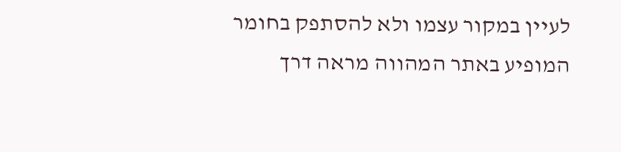לעיין במקור עצמו ולא להסתפק בחומר המופיע באתר המהווה מראה דרך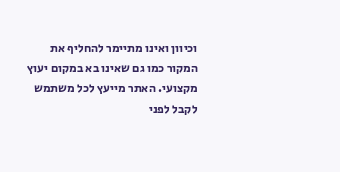וכיוון ואינו מתיימר להחליף את המקור כמו גם שאינו בא במקום יעוץ מקצועי. האתר מייעץ לכל משתמש לקבל לפני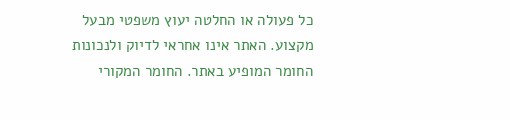כל פעולה או החלטה יעוץ משפטי מבעל מקצוע. האתר אינו אחראי לדיוק ולנכונות החומר המופיע באתר. החומר המקורי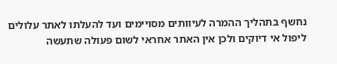נחשף בתהליך ההמרה לעיוותים מסויימים ועד להעלתו לאתר עלולים ליפול אי דיוקים ולכן אין האתר אחראי לשום פעולה שתעשה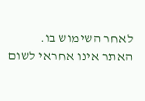לאחר השימוש בו. האתר אינו אחראי לשום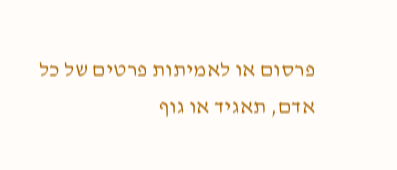פרסום או לאמיתות פרטים של כל אדם, תאגיד או גוף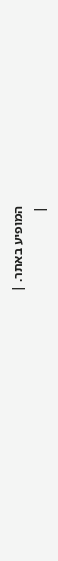המופיע באתר. |
|